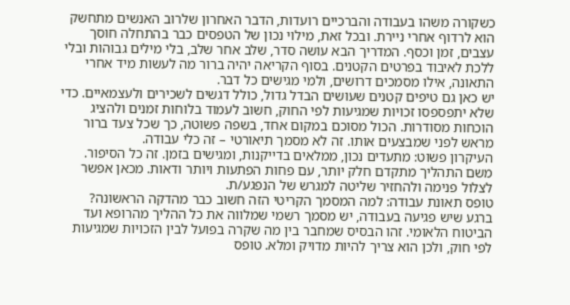כשקורה משהו בעבודה והברכיים רועדות, הדבר האחרון שלרוב האנשים מתחשק הוא לרדוף אחרי ניירת. ובכל זאת, מילוי נכון של הטפסים כבר בהתחלה חוסך עצבים, זמן וכסף. המדריך הבא עושה סדר, שלב אחר שלב, בלי מילים גבוהות ובלי ללכת לאיבוד בפרטים הקטנים. בסוף הקריאה יהיה ברור מה לעשות מיד אחרי התאונה, אילו מסמכים דרושים, ולמי מגישים כל דבר.
יש כאן גם טיפים קטנים שעושים הבדל גדול, כולל דגשים לשכירים ולעצמאיים. כדי שלא יתפספסו זכויות שמגיעות לפי החוק, חשוב לעמוד בלוחות זמנים ולהציג הוכחות מסודרות. הכול מסוכם במקום אחד, בשפה פשוטה, כך שכל צעד ברור מראש לפני שמבצעים אותו. זה לא מסמך תיאורטי – זה כלי עבודה.
העיקרון פשוט: מתעדים נכון, ממלאים בדייקנות, ומגישים בזמן. זה כל הסיפור. משם התהליך מתקדם חלק יותר, עם פחות הפתעות ויותר ודאות. מכאן אפשר לצלול פנימה ולהחזיר שליטה למגרש של הנפגע/ת.
טופס תאונת עבודה: למה המסמך הקריטי הזה חשוב כבר מהדקה הראשונה?
ברגע שיש פגיעה בעבודה, יש מסמך רשמי שמלווה את כל ההליך מהרופא ועד הביטוח הלאומי. זהו הבסיס שמחבר בין מה שקרה בפועל לבין הזכויות שמגיעות לפי חוק, ולכן הוא צריך להיות מדויק ומלא. טופס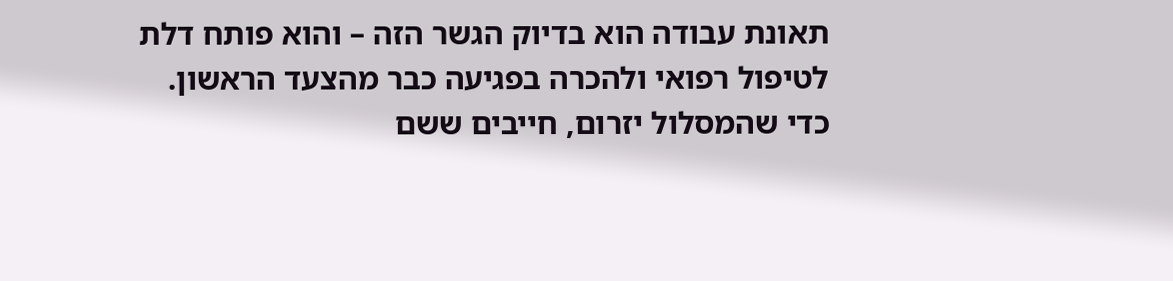תאונת עבודה הוא בדיוק הגשר הזה – והוא פותח דלת לטיפול רפואי ולהכרה בפגיעה כבר מהצעד הראשון.
כדי שהמסלול יזרום, חייבים ששם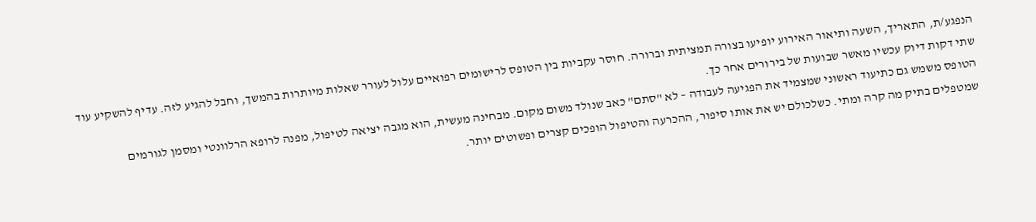הנפגע/ת, התאריך, השעה ותיאור האירוע יופיעו בצורה תמציתית וברורה. חוסר עקביות בין הטופס לרישומים רפואיים עלול לעורר שאלות מיותרות בהמשך, וחבל להגיע לזה. עדיף להשקיע עוד שתי דקות דיוק עכשיו מאשר שבועות של בירורים אחר כך.
הטופס משמש גם כתיעוד ראשוני שמצמיד את הפגיעה לעבודה – לא "סתם" כאב שנולד משום מקום. מבחינה מעשית, הוא מגבה יציאה לטיפול, מפנה לרופא הרלוונטי ומסמן לגורמים שמטפלים בתיק מה קרה ומתי. כשלכולם יש את אותו סיפור, ההכרעה והטיפול הופכים קצרים ופשוטים יותר.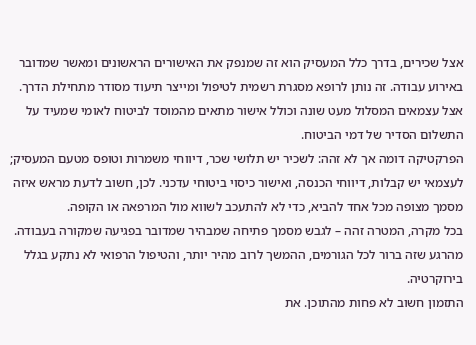אצל שכירים, בדרך כלל המעסיק הוא זה שמנפק את האישורים הראשונים ומאשר שמדובר באירוע עבודה. זה נותן לרופא מסגרת רשמית לטיפול ומייצר תיעוד מסודר מתחילת הדרך. אצל עצמאים המסלול מעט שונה וכולל אישור מתאים מהמוסד לביטוח לאומי שמעיד על התשלום הסדיר של דמי הביטוח.
הפרקטיקה דומה אך לא זהה: לשכיר יש תלושי שכר, דיווחי משמרות וטופס מטעם המעסיק; לעצמאי יש קבלות, דיווחי הכנסה, ואישור כיסוי ביטוחי עדכני. לכן, חשוב לדעת מראש איזה מסמך מצופה מכל אחד להביא, כדי לא להתעכב לשווא מול המרפאה או הקופה.
בכל מקרה, המטרה זהה – לגבש מסמך פתיחה שמבהיר שמדובר בפגיעה שמקורה בעבודה. מהרגע שזה ברור לכל הגורמים, ההמשך לרוב מהיר יותר, והטיפול הרפואי לא נתקע בגלל בירוקרטיה.
התזמון חשוב לא פחות מהתוכן. את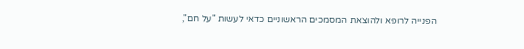הפנייה לרופא ולהוצאת המסמכים הראשוניים כדאי לעשות "על חם",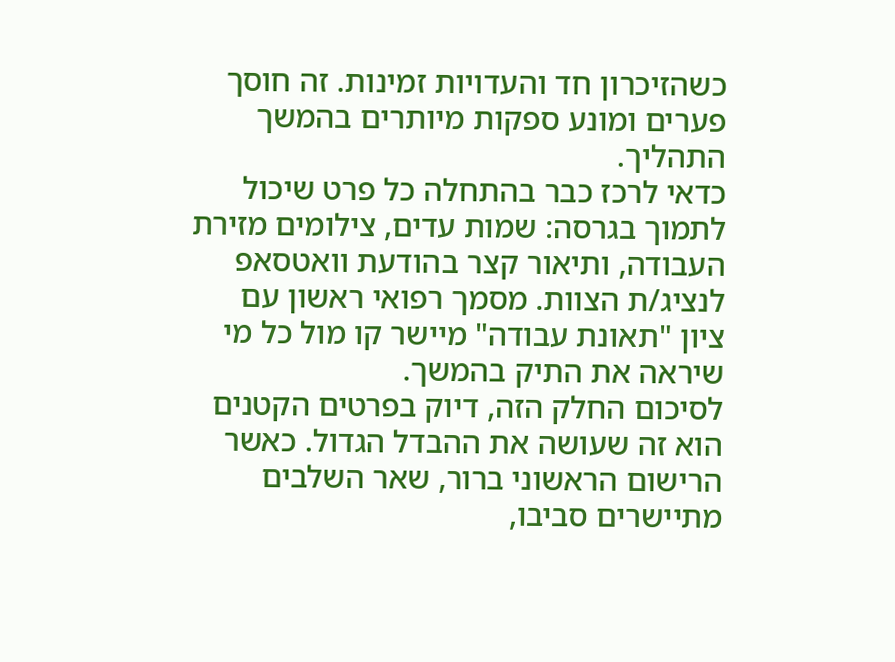כשהזיכרון חד והעדויות זמינות. זה חוסך פערים ומונע ספקות מיותרים בהמשך התהליך.
כדאי לרכז כבר בהתחלה כל פרט שיכול לתמוך בגרסה: שמות עדים, צילומים מזירת העבודה, ותיאור קצר בהודעת וואטסאפ לנציג/ת הצוות. מסמך רפואי ראשון עם ציון "תאונת עבודה" מיישר קו מול כל מי שיראה את התיק בהמשך.
לסיכום החלק הזה, דיוק בפרטים הקטנים הוא זה שעושה את ההבדל הגדול. כאשר הרישום הראשוני ברור, שאר השלבים מתיישרים סביבו,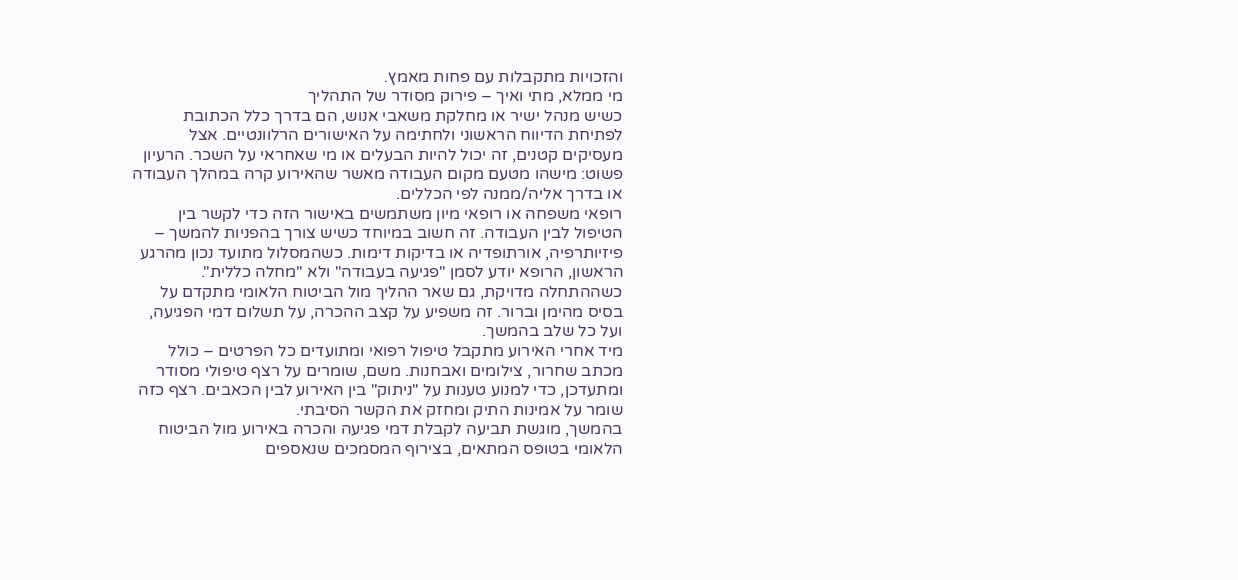והזכויות מתקבלות עם פחות מאמץ.
מי ממלא, מתי ואיך – פירוק מסודר של התהליך
כשיש מנהל ישיר או מחלקת משאבי אנוש, הם בדרך כלל הכתובת לפתיחת הדיווח הראשוני ולחתימה על האישורים הרלוונטיים. אצל מעסיקים קטנים, זה יכול להיות הבעלים או מי שאחראי על השכר. הרעיון פשוט: מישהו מטעם מקום העבודה מאשר שהאירוע קרה במהלך העבודה או בדרך אליה/ממנה לפי הכללים.
רופאי משפחה או רופאי מיון משתמשים באישור הזה כדי לקשר בין הטיפול לבין העבודה. זה חשוב במיוחד כשיש צורך בהפניות להמשך – פיזיותרפיה, אורתופדיה או בדיקות דימות. כשהמסלול מתועד נכון מהרגע הראשון, הרופא יודע לסמן "פגיעה בעבודה" ולא "מחלה כללית".
כשההתחלה מדויקת, גם שאר ההליך מול הביטוח הלאומי מתקדם על בסיס מהימן וברור. זה משפיע על קצב ההכרה, על תשלום דמי הפגיעה, ועל כל שלב בהמשך.
מיד אחרי האירוע מתקבל טיפול רפואי ומתועדים כל הפרטים – כולל מכתב שחרור, צילומים ואבחנות. משם, שומרים על רצף טיפולי מסודר ומתעדכן, כדי למנוע טענות על "ניתוק" בין האירוע לבין הכאבים. רצף כזה שומר על אמינות התיק ומחזק את הקשר הסיבתי.
בהמשך, מוגשת תביעה לקבלת דמי פגיעה והכרה באירוע מול הביטוח הלאומי בטופס המתאים, בצירוף המסמכים שנאספים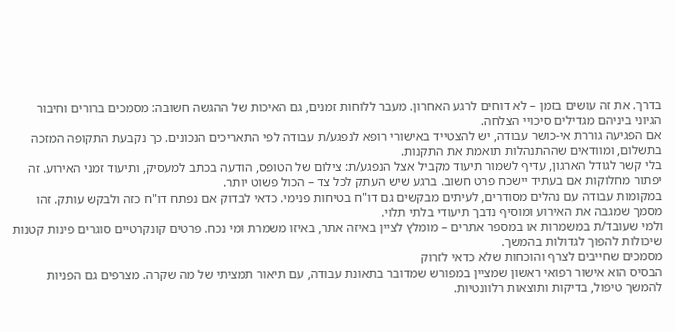בדרך. את זה עושים בזמן – לא דוחים לרגע האחרון. מעבר ללוחות זמנים, גם האיכות של ההגשה חשובה: מסמכים ברורים וחיבור הגיוני ביניהם מגדילים סיכויי הצלחה.
אם הפגיעה גוררת אי-כושר עבודה, יש להצטייד באישורי רופא לנפגע/ת עבודה לפי התאריכים הנכונים. כך נקבעת התקופה המזכה בתשלום, ומוודאים שההתנהלות תואמת את התקנות.
בלי קשר לגודל הארגון, עדיף לשמור תיעוד מקביל אצל הנפגע/ת: צילום של הטופס, הודעה בכתב למעסיק, ותיעוד זמני האירוע. זה יפתור מחלוקות אם בעתיד יישכח פרט חשוב. ברגע שיש העתק לכל צד – הכול פשוט יותר.
במקומות עבודה עם נהלים מסודרים, לעיתים מבקשים גם דו"ח בטיחות פנימי. כדאי לבדוק אם נפתח דו"ח כזה ולבקש עותק. זהו מסמך שמגבה את האירוע ומוסיף נדבך תיעודי בלתי תלוי.
ולמי שעובד/ת במשמרות או במספר אתרים – מומלץ לציין באיזה אתר, באיזו משמרת ומי נכח. פרטים קונקרטיים סוגרים פינות קטנות שיכולות להפוך לגדולות בהמשך.
מסמכים שחייבים לצרף והוכחות שלא כדאי לזרוק
הבסיס הוא אישור רפואי ראשון שמציין במפורש שמדובר בתאונת עבודה, עם תיאור תמציתי של מה שקרה. מצרפים גם הפניות להמשך טיפול, בדיקות ותוצאות רלוונטיות.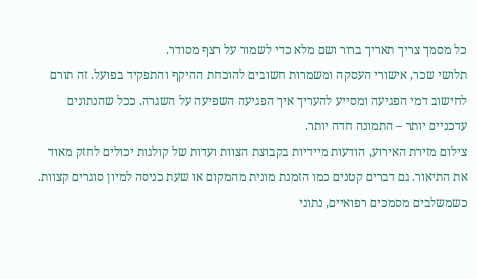כל מסמך צריך תאריך ברור ושם מלא כדי לשמור על רצף מסודר.
תלושי שכר, אישורי העסקה ומשמרות חשובים להוכחת ההיקף והתפקיד בפועל. זה תורם לחישוב דמי הפגיעה ומסייע להעריך איך הפגיעה השפיעה על השגרה. ככל שהנתונים עדכניים יותר – התמונה חדה יותר.
צילום מזירת האירוע, הודעות מיידיות בקבוצת הצוות ועדות של קולגות יכולים לחזק מאוד את התיאור. גם דברים קטנים כמו הזמנת מונית מהמקום או שעת כניסה למיון סוגרים קצוות. כשמשלבים מסמכים רפואיים, נתוני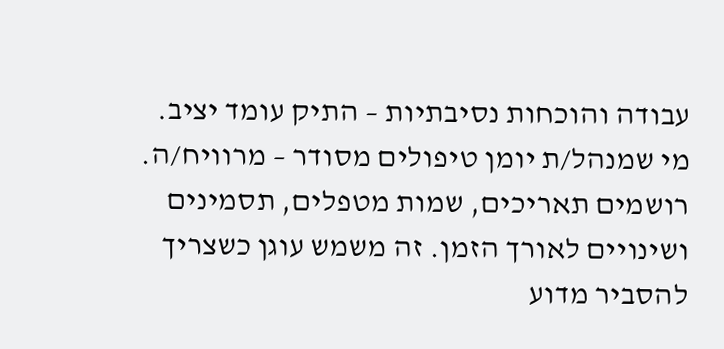עבודה והוכחות נסיבתיות – התיק עומד יציב.
מי שמנהל/ת יומן טיפולים מסודר – מרוויח/ה. רושמים תאריכים, שמות מטפלים, תסמינים ושינויים לאורך הזמן. זה משמש עוגן כשצריך להסביר מדוע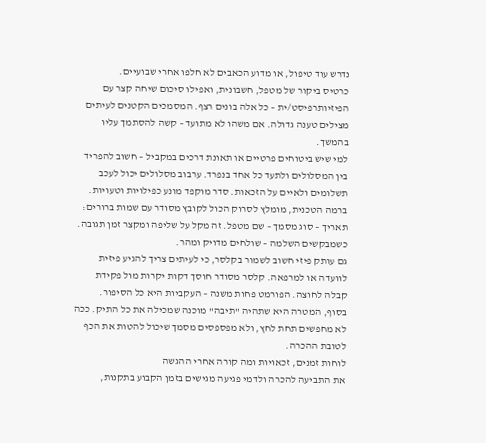נדרש עוד טיפול, או מדוע הכאבים לא חלפו אחרי שבועיים.
כרטיס ביקור של מטפל, חשבונית, ואפילו סיכום שיחה קצר עם הפיזיותרפיסט/ית – כל אלה בונים רצף. המסמכים הקטנים לעיתים מצילים טענה גדולה. אם משהו לא מתועד – קשה להסתמך עליו בהמשך.
למי שיש ביטוחים פרטיים או תאונת דרכים במקביל – חשוב להפריד בין המסלולים ולתעד כל אחד בנפרד. ערבוב מסלולים יכול לעכב תשלומים ולאיים על הזכאות. סדר מוקפד מונע כפילויות וטעויות.
ברמה הטכנית, מומלץ לסרוק הכול לקובץ מסודר עם שמות ברורים: תאריך – סוג מסמך – שם מטפל. זה מקל על שליפה ומקצר זמן תגובה. כשמבקשים השלמה – שולחים מדויק ומהר.
גם עותק פיזי חשוב לשמור בקלסר, כי לעיתים צריך להגיע פיזית לוועדה או למרפאה. קלסר מסודר חוסך דקות יקרות מול פקידת קבלה לחוצה. הפורמט פחות משנה – העקביות היא כל הסיפור.
בסוף, המטרה היא שתהיה "תיבה" מוכנה שמכילה את כל התיק. ככה לא מחפשים תחת לחץ, ולא מפספסים מסמך שיכול להטות את הכף לטובת ההכרה.
לוחות זמנים, זכאויות ומה קורה אחרי ההגשה
את התביעה להכרה ולדמי פגיעה מגישים בזמן הקבוע בתקנות,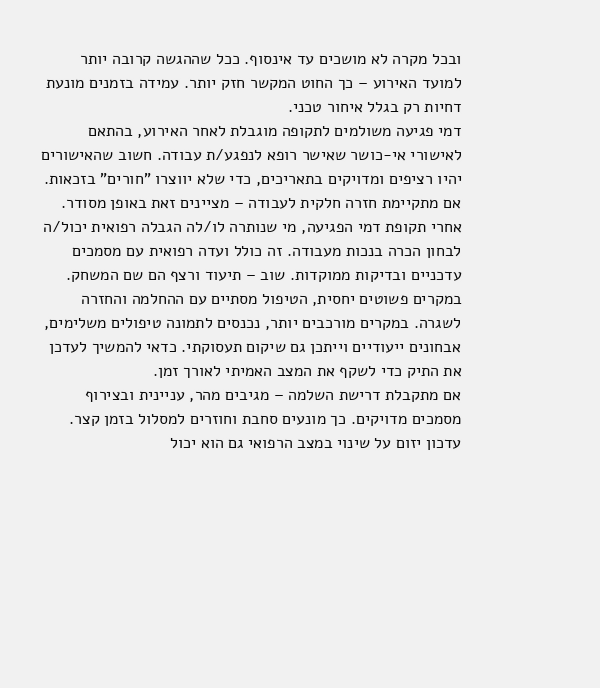ובכל מקרה לא מושכים עד אינסוף. ככל שההגשה קרובה יותר למועד האירוע – כך החוט המקשר חזק יותר. עמידה בזמנים מונעת דחיות רק בגלל איחור טכני.
דמי פגיעה משולמים לתקופה מוגבלת לאחר האירוע, בהתאם לאישורי אי-כושר שאישר רופא לנפגע/ת עבודה. חשוב שהאישורים יהיו רציפים ומדויקים בתאריכים, כדי שלא יווצרו "חורים" בזכאות. אם מתקיימת חזרה חלקית לעבודה – מציינים זאת באופן מסודר.
אחרי תקופת דמי הפגיעה, מי שנותרה לו/לה הגבלה רפואית יכול/ה לבחון הכרה בנכות מעבודה. זה כולל ועדה רפואית עם מסמכים עדכניים ובדיקות ממוקדות. שוב – תיעוד ורצף הם שם המשחק.
במקרים פשוטים יחסית, הטיפול מסתיים עם ההחלמה והחזרה לשגרה. במקרים מורכבים יותר, נכנסים לתמונה טיפולים משלימים, אבחונים ייעודיים וייתכן גם שיקום תעסוקתי. כדאי להמשיך לעדכן את התיק כדי לשקף את המצב האמיתי לאורך זמן.
אם מתקבלת דרישת השלמה – מגיבים מהר, עניינית ובצירוף מסמכים מדויקים. כך מונעים סחבת וחוזרים למסלול בזמן קצר. עדכון יזום על שינוי במצב הרפואי גם הוא יכול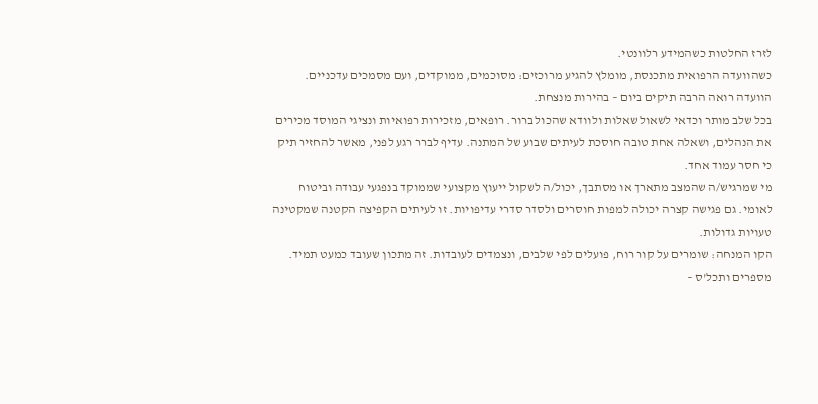לזרז החלטות כשהמידע רלוונטי.
כשהוועדה הרפואית מתכנסת, מומלץ להגיע מרוכזים: מסוכמים, ממוקדים, ועם מסמכים עדכניים. הוועדה רואה הרבה תיקים ביום – בהירות מנצחת.
בכל שלב מותר וכדאי לשאול שאלות ולוודא שהכול ברור. רופאים, מזכירות רפואיות ונציגי המוסד מכירים את הנהלים, ושאלה אחת טובה חוסכת לעיתים שבוע של המתנה. עדיף לברר רגע לפני, מאשר להחזיר תיק כי חסר עמוד אחד.
מי שמרגיש/ה שהמצב מתארך או מסתבך, יכול/ה לשקול ייעוץ מקצועי שממוקד בנפגעי עבודה וביטוח לאומי. גם פגישה קצרה יכולה למפות חוסרים ולסדר סדרי עדיפויות. זו לעיתים הקפיצה הקטנה שמקטינה טעויות גדולות.
הקו המנחה: שומרים על קור רוח, פועלים לפי שלבים, ונצמדים לעובדות. זה מתכון שעובד כמעט תמיד.
מספרים ותכל'ס –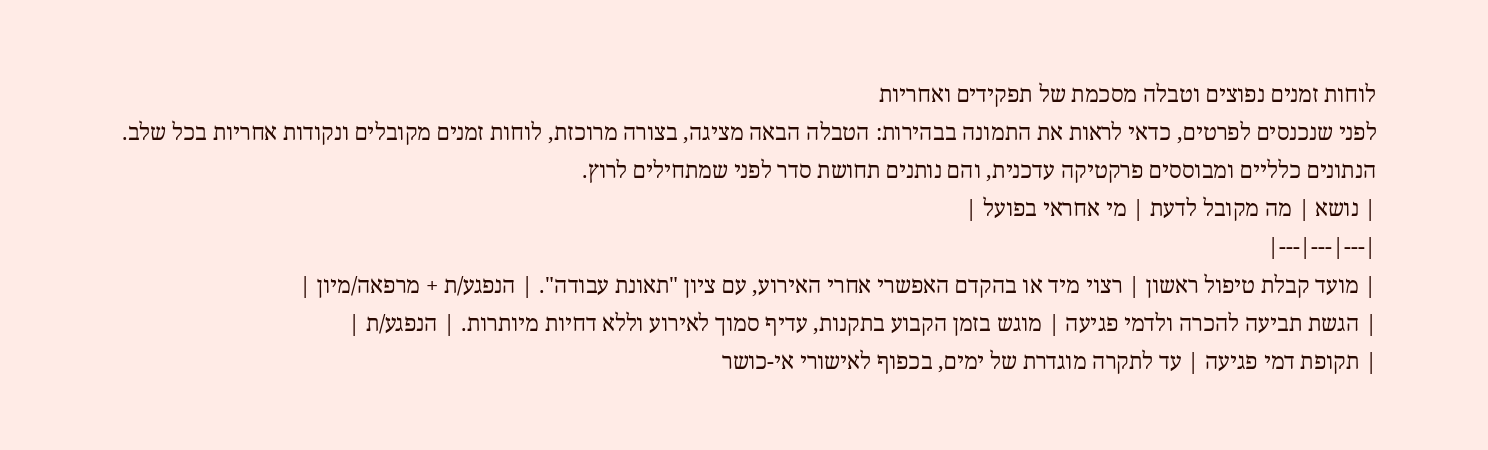לוחות זמנים נפוצים וטבלה מסכמת של תפקידים ואחריות
לפני שנכנסים לפרטים, כדאי לראות את התמונה בבהירות: הטבלה הבאה מציגה, בצורה מרוכזת, לוחות זמנים מקובלים ונקודות אחריות בכל שלב. הנתונים כלליים ומבוססים פרקטיקה עדכנית, והם נותנים תחושת סדר לפני שמתחילים לרוץ.
| נושא | מה מקובל לדעת | מי אחראי בפועל |
|---|---|---|
| מועד קבלת טיפול ראשון | רצוי מיד או בהקדם האפשרי אחרי האירוע, עם ציון "תאונת עבודה". | הנפגע/ת + מרפאה/מיון |
| הגשת תביעה להכרה ולדמי פגיעה | מוגש בזמן הקבוע בתקנות, עדיף סמוך לאירוע וללא דחיות מיותרות. | הנפגע/ת |
| תקופת דמי פגיעה | עד לתקרה מוגדרת של ימים, בכפוף לאישורי אי-כושר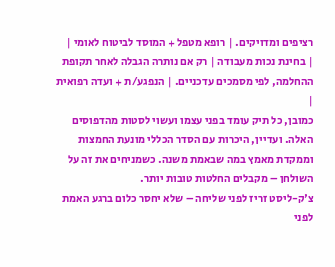רציפים ומדויקים. | רופא מטפל + המוסד לביטוח לאומי |
| בחינת נכות מעבודה | רק אם נותרה הגבלה לאחר תקופת ההחלמה, לפי מסמכים עדכניים. | הנפגע/ת + ועדה רפואית |
כמובן, כל תיק עומד בפני עצמו ועשוי לסטות מהדפוסים האלה. ועדיין, היכרות עם הסדר הכללי מונעת החמצות וממקדת מאמץ במה שבאמת משנה. כשמניחים את זה על השולחן – מקבלים החלטות טובות יותר.
צ'ק-ליסט זריז לפני שליחה – שלא יחסר כלום ברגע האמת
לפני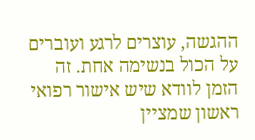ההגשה, עוצרים לרגע ועוברים על הכול בנשימה אחת. זה הזמן לוודא שיש אישור רפואי ראשון שמציין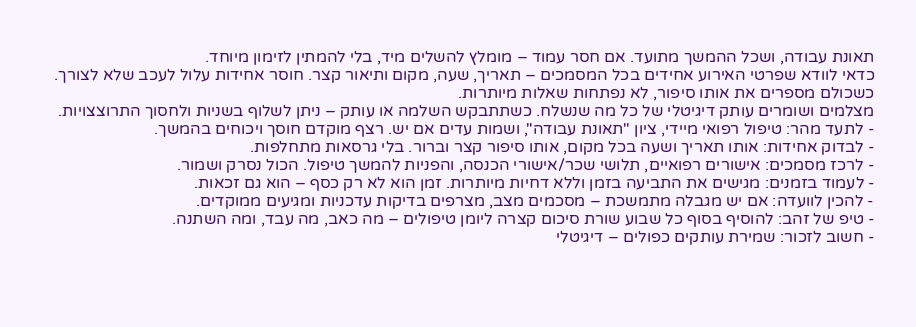תאונת עבודה, ושכל ההמשך מתועד. אם חסר עמוד – מומלץ להשלים מיד, בלי להמתין לזימון מיוחד.
כדאי לוודא שפרטי האירוע אחידים בכל המסמכים – תאריך, שעה, מקום ותיאור קצר. חוסר אחידות עלול לעכב שלא לצורך. כשכולם מספרים את אותו סיפור, לא נפתחות שאלות מיותרות.
מצלמים ושומרים עותק דיגיטלי של כל מה שנשלח. כשתתבקש השלמה או עותק – ניתן לשלוף בשניות ולחסוך התרוצצויות.
- לתעד מהר: טיפול רפואי מיידי, ציון "תאונת עבודה", ושמות עדים אם יש. רצף מוקדם חוסך ויכוחים בהמשך.
- לבדוק אחידות: אותו תאריך ושעה בכל מקום, אותו סיפור קצר וברור. בלי גרסאות מתחלפות.
- לרכז מסמכים: אישורים רפואיים, תלושי שכר/אישורי הכנסה, והפניות להמשך טיפול. הכול נסרק ושמור.
- לעמוד בזמנים: מגישים את התביעה בזמן וללא דחיות מיותרות. זמן הוא לא רק כסף – הוא גם זכאות.
- להכין לוועדה: אם יש מגבלה מתמשכת – מסכמים מצב, מצרפים בדיקות עדכניות ומגיעים ממוקדים.
- טיפ של זהב: להוסיף בסוף כל שבוע שורת סיכום קצרה ליומן טיפולים – מה כאב, מה עבד, ומה השתנה.
- חשוב לזכור: שמירת עותקים כפולים – דיגיטלי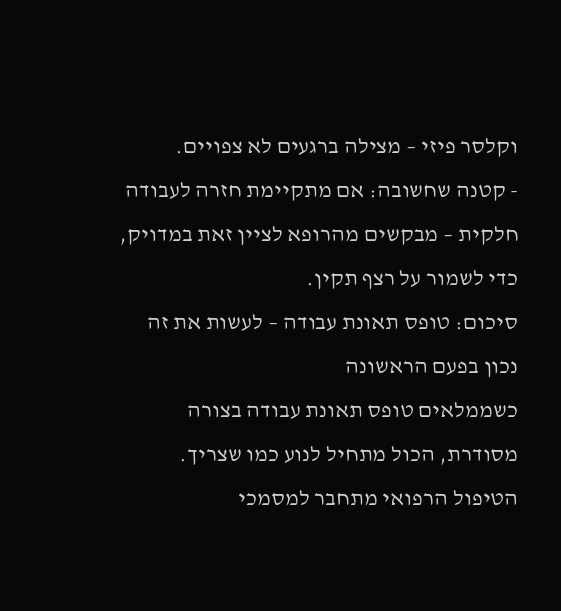וקלסר פיזי – מצילה ברגעים לא צפויים.
- קטנה שחשובה: אם מתקיימת חזרה לעבודה חלקית – מבקשים מהרופא לציין זאת במדויק, כדי לשמור על רצף תקין.
סיכום: טופס תאונת עבודה – לעשות את זה נכון בפעם הראשונה
כשממלאים טופס תאונת עבודה בצורה מסודרת, הכול מתחיל לנוע כמו שצריך. הטיפול הרפואי מתחבר למסמכי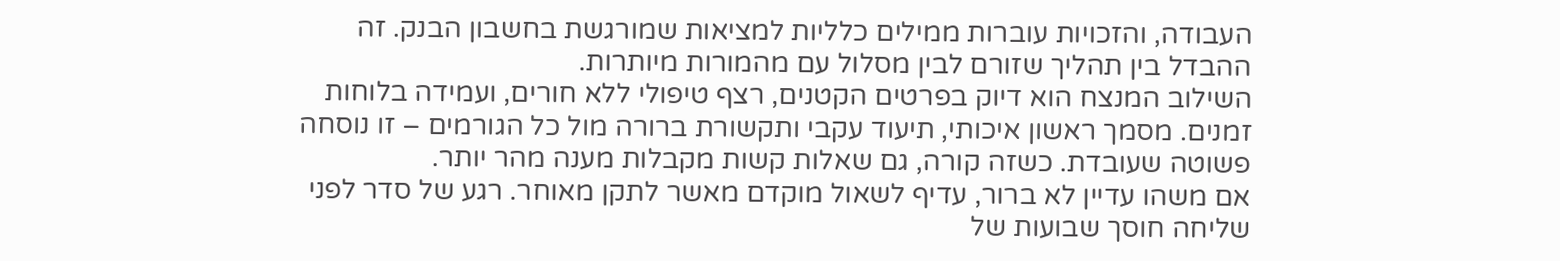העבודה, והזכויות עוברות ממילים כלליות למציאות שמורגשת בחשבון הבנק. זה ההבדל בין תהליך שזורם לבין מסלול עם מהמורות מיותרות.
השילוב המנצח הוא דיוק בפרטים הקטנים, רצף טיפולי ללא חורים, ועמידה בלוחות זמנים. מסמך ראשון איכותי, תיעוד עקבי ותקשורת ברורה מול כל הגורמים – זו נוסחה פשוטה שעובדת. כשזה קורה, גם שאלות קשות מקבלות מענה מהר יותר.
אם משהו עדיין לא ברור, עדיף לשאול מוקדם מאשר לתקן מאוחר. רגע של סדר לפני שליחה חוסך שבועות של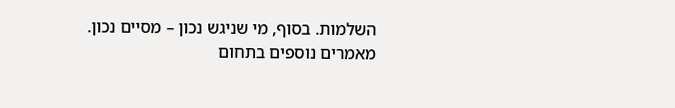השלמות. בסוף, מי שניגש נכון – מסיים נכון.
מאמרים נוספים בתחום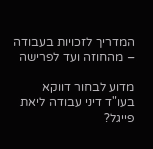המדריך לזכויות בעבודה – מהחוזה ועד לפרישה

מדוע לבחור דווקא בעו"ד דיני עבודה ליאת פייגל?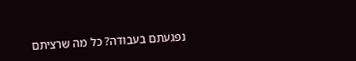נפגעתם בעבודה? כל מה שרציתם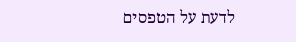לדעת על הטפסים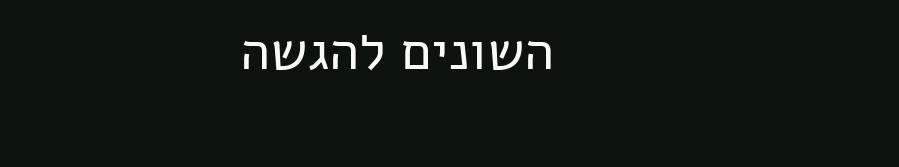השונים להגשה